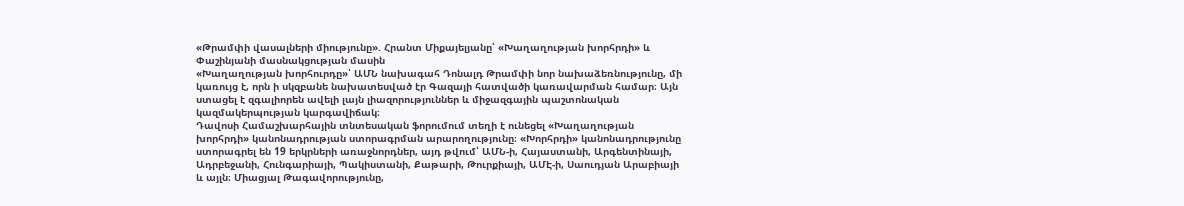«Թրամփի վասալների միությունը». Հրանտ Միքայելյանը՝ «Խաղաղության խորհրդի» և Փաշինյանի մասնակցության մասին
«Խաղաղության խորհուրդը»՝ ԱՄՆ նախագահ Դոնալդ Թրամփի նոր նախաձեռնությունը, մի կառույց է, որն ի սկզբանե նախատեսված էր Գազայի հատվածի կառավարման համար։ Այն ստացել է զգալիորեն ավելի լայն լիազորություններ և միջազգային պաշտոնական կազմակերպության կարգավիճակ։
Դավոսի Համաշխարհային տնտեսական ֆորումում տեղի է ունեցել «Խաղաղության խորհրդի» կանոնադրության ստորագրման արարողությունը։ «Խորհրդի» կանոնադրությունը ստորագրել են 19 երկրների առաջնորդներ, այդ թվում՝ ԱՄՆ-ի, Հայաստանի, Արգենտինայի, Ադրբեջանի, Հունգարիայի, Պակիստանի, Քաթարի, Թուրքիայի, ԱՄԷ-ի, Սաուդյան Արաբիայի և այլն։ Միացյալ Թագավորությունը,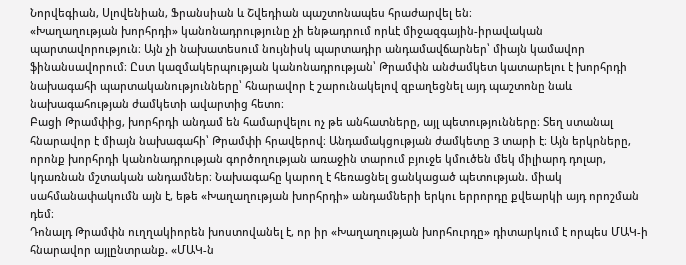Նորվեգիան, Սլովենիան, Ֆրանսիան և Շվեդիան պաշտոնապես հրաժարվել են։
«Խաղաղության խորհրդի» կանոնադրությունը չի ենթադրում որևէ միջազգային-իրավական պարտավորություն։ Այն չի նախատեսում նույնիսկ պարտադիր անդամավճարներ՝ միայն կամավոր ֆինանսավորում։ Ըստ կազմակերպության կանոնադրության՝ Թրամփն անժամկետ կատարելու է խորհրդի նախագահի պարտականությունները՝ հնարավոր է շարունակելով զբաղեցնել այդ պաշտոնը նաև նախագահության ժամկետի ավարտից հետո։
Բացի Թրամփից, խորհրդի անդամ են համարվելու ոչ թե անհատները, այլ պետությունները։ Տեղ ստանալ հնարավոր է միայն նախագահի՝ Թրամփի հրավերով։ Անդամակցության ժամկետը 3 տարի է։ Այն երկրները, որոնք խորհրդի կանոնադրության գործողության առաջին տարում բյուջե կմուծեն մեկ միլիարդ դոլար, կդառնան մշտական անդամներ։ Նախագահը կարող է հեռացնել ցանկացած պետության. միակ սահմանափակումն այն է, եթե «Խաղաղության խորհրդի» անդամների երկու երրորդը քվեարկի այդ որոշման դեմ։
Դոնալդ Թրամփն ուղղակիորեն խոստովանել է, որ իր «Խաղաղության խորհուրդը» դիտարկում է որպես ՄԱԿ-ի հնարավոր այլընտրանք. «ՄԱԿ-ն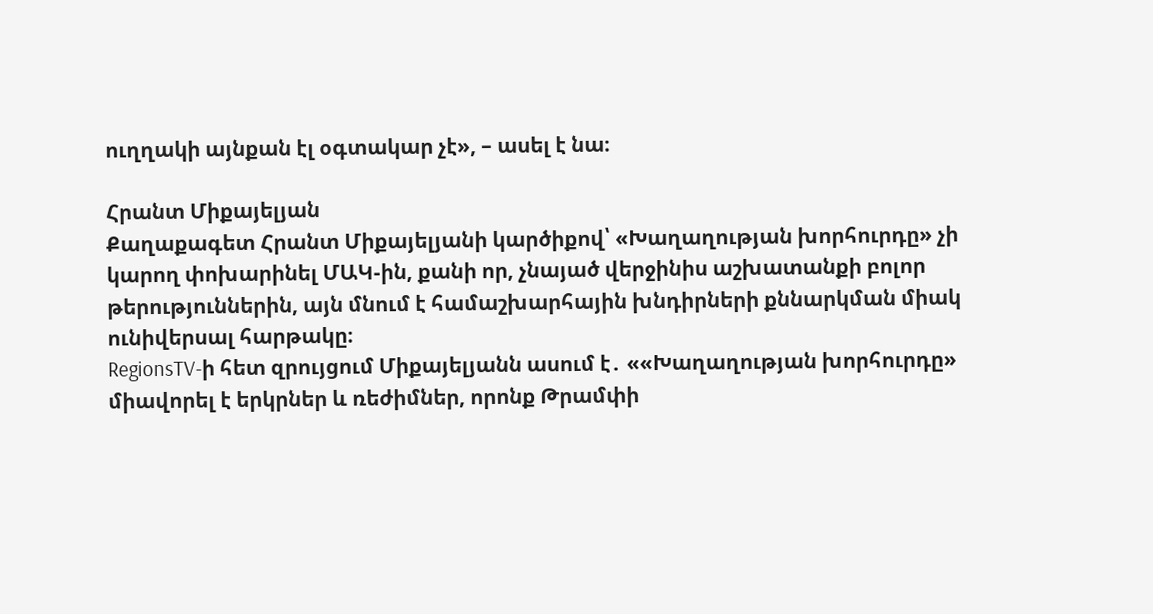ուղղակի այնքան էլ օգտակար չէ», – ասել է նա։

Հրանտ Միքայելյան
Քաղաքագետ Հրանտ Միքայելյանի կարծիքով՝ «Խաղաղության խորհուրդը» չի կարող փոխարինել ՄԱԿ-ին, քանի որ, չնայած վերջինիս աշխատանքի բոլոր թերություններին, այն մնում է համաշխարհային խնդիրների քննարկման միակ ունիվերսալ հարթակը։
RegionsTV-ի հետ զրույցում Միքայելյանն ասում է․ ««Խաղաղության խորհուրդը» միավորել է երկրներ և ռեժիմներ, որոնք Թրամփի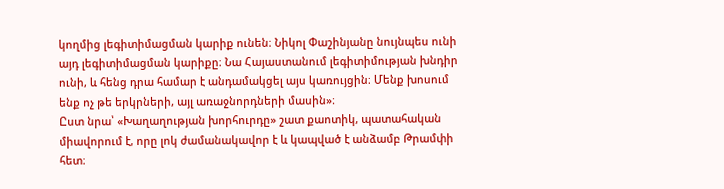կողմից լեգիտիմացման կարիք ունեն։ Նիկոլ Փաշինյանը նույնպես ունի այդ լեգիտիմացման կարիքը։ Նա Հայաստանում լեգիտիմության խնդիր ունի, և հենց դրա համար է անդամակցել այս կառույցին։ Մենք խոսում ենք ոչ թե երկրների, այլ առաջնորդների մասին»։
Ըստ նրա՝ «Խաղաղության խորհուրդը» շատ քաոտիկ, պատահական միավորում է, որը լոկ ժամանակավոր է և կապված է անձամբ Թրամփի հետ։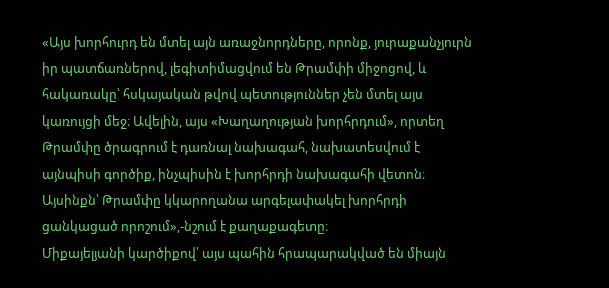«Այս խորհուրդ են մտել այն առաջնորդները, որոնք, յուրաքանչյուրն իր պատճառներով, լեգիտիմացվում են Թրամփի միջոցով, և հակառակը՝ հսկայական թվով պետություններ չեն մտել այս կառույցի մեջ։ Ավելին, այս «Խաղաղության խորհրդում», որտեղ Թրամփը ծրագրում է դառնալ նախագահ, նախատեսվում է այնպիսի գործիք, ինչպիսին է խորհրդի նախագահի վետոն։ Այսինքն՝ Թրամփը կկարողանա արգելափակել խորհրդի ցանկացած որոշում»,-նշում է քաղաքագետը։
Միքայելյանի կարծիքով՝ այս պահին հրապարակված են միայն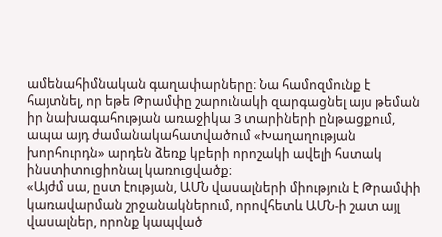ամենահիմնական գաղափարները։ Նա համոզմունք է հայտնել, որ եթե Թրամփը շարունակի զարգացնել այս թեման իր նախագահության առաջիկա 3 տարիների ընթացքում, ապա այդ ժամանակահատվածում «Խաղաղության խորհուրդն» արդեն ձեռք կբերի որոշակի ավելի հստակ ինստիտուցիոնալ կառուցվածք։
«Այժմ սա, ըստ էության, ԱՄՆ վասալների միություն է Թրամփի կառավարման շրջանակներում, որովհետև ԱՄՆ-ի շատ այլ վասալներ, որոնք կապված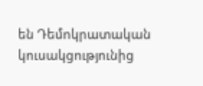են Դեմոկրատական կուսակցությունից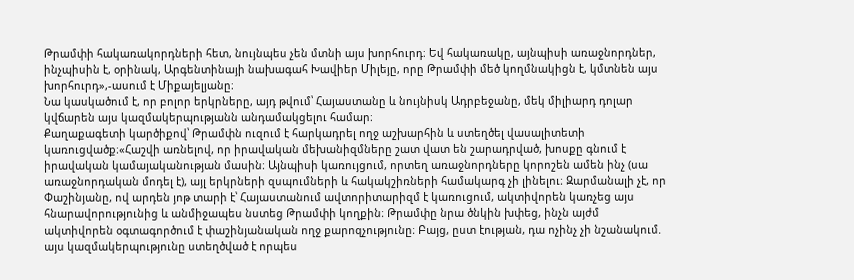Թրամփի հակառակորդների հետ, նույնպես չեն մտնի այս խորհուրդ։ Եվ հակառակը, այնպիսի առաջնորդներ, ինչպիսին է, օրինակ, Արգենտինայի նախագահ Խավիեր Միլեյը, որը Թրամփի մեծ կողմնակիցն է, կմտնեն այս խորհուրդ»,-ասում է Միքայելյանը։
Նա կասկածում է, որ բոլոր երկրները, այդ թվում՝ Հայաստանը և նույնիսկ Ադրբեջանը, մեկ միլիարդ դոլար կվճարեն այս կազմակերպությանն անդամակցելու համար։
Քաղաքագետի կարծիքով՝ Թրամփն ուզում է հարկադրել ողջ աշխարհին և ստեղծել վասալիտետի կառուցվածք։«Հաշվի առնելով, որ իրավական մեխանիզմները շատ վատ են շարադրված, խոսքը գնում է իրավական կամայականության մասին։ Այնպիսի կառույցում, որտեղ առաջնորդները կորոշեն ամեն ինչ (սա առաջնորդական մոդել է), այլ երկրների զսպումների և հակակշիռների համակարգ չի լինելու։ Զարմանալի չէ, որ Փաշինյանը, ով արդեն յոթ տարի է՝ Հայաստանում ավտորիտարիզմ է կառուցում, ակտիվորեն կառչեց այս հնարավորությունից և անմիջապես նստեց Թրամփի կողքին։ Թրամփը նրա ծնկին խփեց, ինչն այժմ ակտիվորեն օգտագործում է փաշինյանական ողջ քարոզչությունը։ Բայց, ըստ էության, դա ոչինչ չի նշանակում. այս կազմակերպությունը ստեղծված է որպես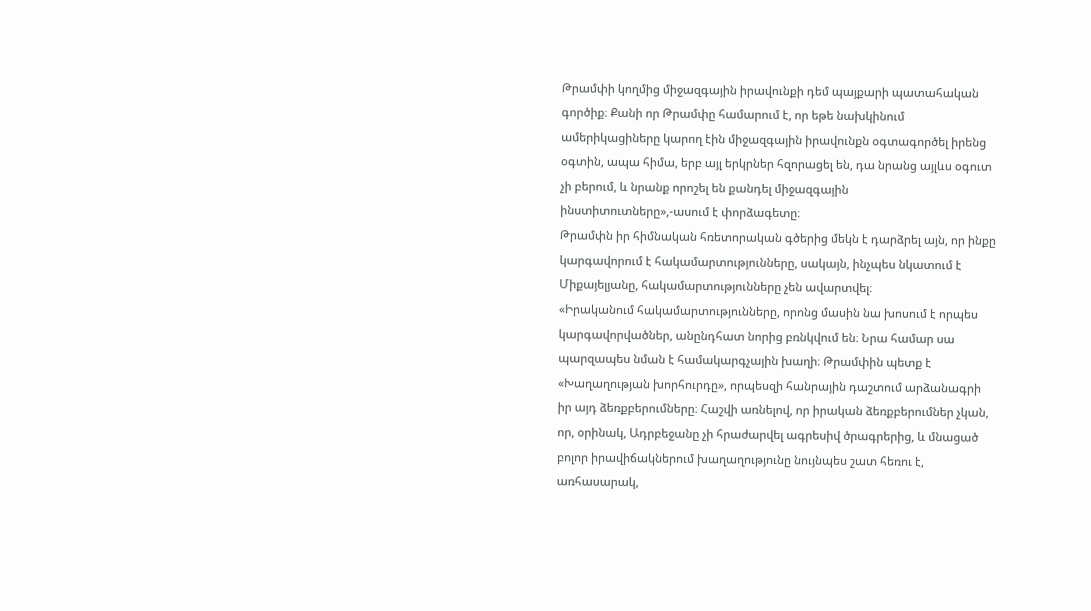Թրամփի կողմից միջազգային իրավունքի դեմ պայքարի պատահական գործիք։ Քանի որ Թրամփը համարում է, որ եթե նախկինում ամերիկացիները կարող էին միջազգային իրավունքն օգտագործել իրենց օգտին, ապա հիմա, երբ այլ երկրներ հզորացել են, դա նրանց այլևս օգուտ չի բերում, և նրանք որոշել են քանդել միջազգային ինստիտուտները»,-ասում է փորձագետը։
Թրամփն իր հիմնական հռետորական գծերից մեկն է դարձրել այն, որ ինքը կարգավորում է հակամարտությունները, սակայն, ինչպես նկատում է Միքայելյանը, հակամարտությունները չեն ավարտվել։
«Իրականում հակամարտությունները, որոնց մասին նա խոսում է որպես կարգավորվածներ, անընդհատ նորից բռնկվում են։ Նրա համար սա պարզապես նման է համակարգչային խաղի։ Թրամփին պետք է «Խաղաղության խորհուրդը», որպեսզի հանրային դաշտում արձանագրի իր այդ ձեռքբերումները։ Հաշվի առնելով, որ իրական ձեռքբերումներ չկան, որ, օրինակ, Ադրբեջանը չի հրաժարվել ագրեսիվ ծրագրերից, և մնացած բոլոր իրավիճակներում խաղաղությունը նույնպես շատ հեռու է, առհասարակ,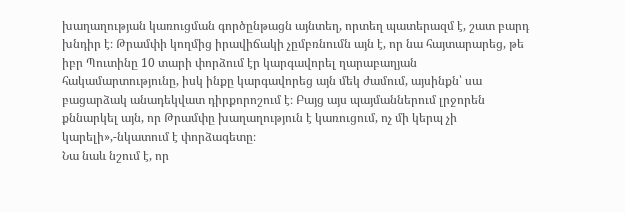խաղաղության կառուցման գործընթացն այնտեղ, որտեղ պատերազմ է, շատ բարդ խնդիր է։ Թրամփի կողմից իրավիճակի չըմբռնումն այն է, որ նա հայտարարեց, թե իբր Պուտինը 10 տարի փորձում էր կարգավորել ղարաբաղյան հակամարտությունը, իսկ ինքը կարգավորեց այն մեկ ժամում, այսինքն՝ սա բացարձակ անադեկվատ դիրքորոշում է։ Բայց այս պայմաններում լրջորեն քննարկել այն, որ Թրամփը խաղաղություն է կառուցում, ոչ մի կերպ չի կարելի»,-նկատում է փորձագետը։
Նա նաև նշում է, որ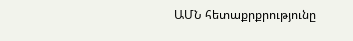ԱՄՆ հետաքրքրությունը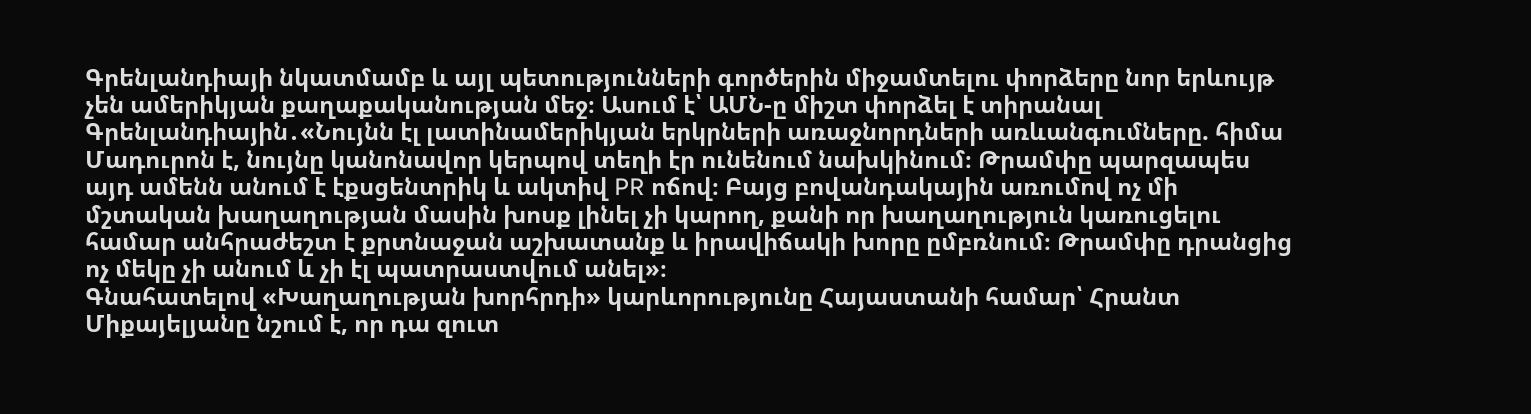Գրենլանդիայի նկատմամբ և այլ պետությունների գործերին միջամտելու փորձերը նոր երևույթ չեն ամերիկյան քաղաքականության մեջ։ Ասում է՝ ԱՄՆ-ը միշտ փորձել է տիրանալ Գրենլանդիային․«Նույնն էլ լատինամերիկյան երկրների առաջնորդների առևանգումները. հիմա Մադուրոն է, նույնը կանոնավոր կերպով տեղի էր ունենում նախկինում։ Թրամփը պարզապես այդ ամենն անում է էքսցենտրիկ և ակտիվ PR ոճով։ Բայց բովանդակային առումով ոչ մի մշտական խաղաղության մասին խոսք լինել չի կարող, քանի որ խաղաղություն կառուցելու համար անհրաժեշտ է քրտնաջան աշխատանք և իրավիճակի խորը ըմբռնում։ Թրամփը դրանցից ոչ մեկը չի անում և չի էլ պատրաստվում անել»։
Գնահատելով «Խաղաղության խորհրդի» կարևորությունը Հայաստանի համար՝ Հրանտ Միքայելյանը նշում է, որ դա զուտ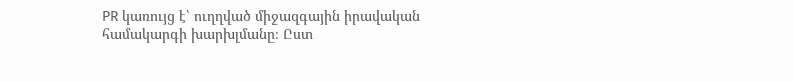PR կառույց է՝ ուղղված միջազգային իրավական համակարգի խարխլմանը։ Ըստ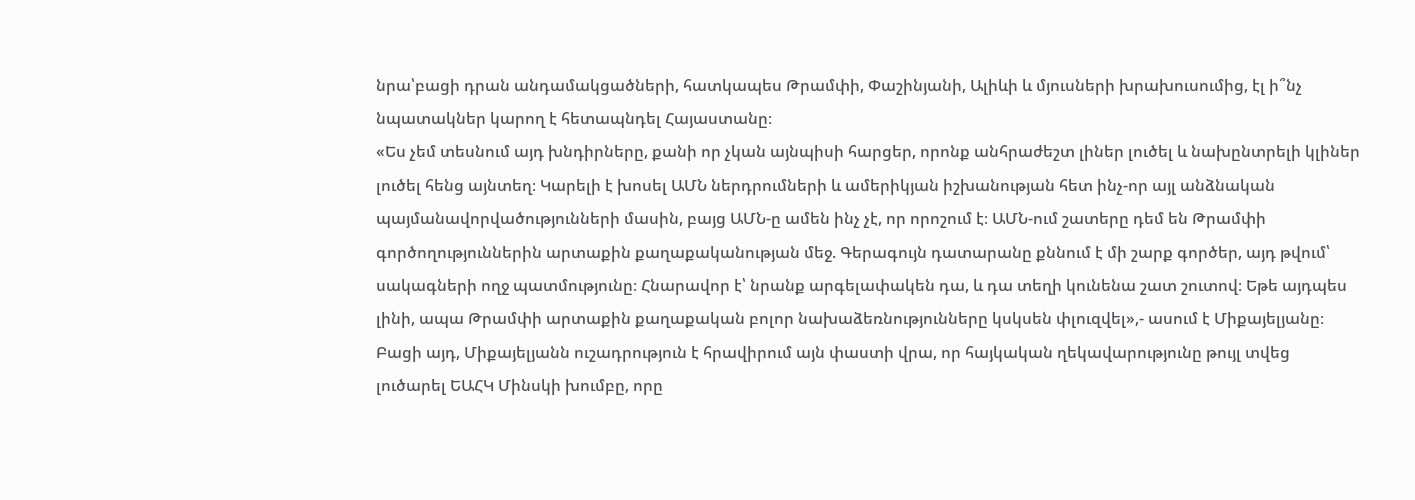նրա՝բացի դրան անդամակցածների, հատկապես Թրամփի, Փաշինյանի, Ալիևի և մյուսների խրախուսումից, էլ ի՞նչ նպատակներ կարող է հետապնդել Հայաստանը։
«Ես չեմ տեսնում այդ խնդիրները, քանի որ չկան այնպիսի հարցեր, որոնք անհրաժեշտ լիներ լուծել և նախընտրելի կլիներ լուծել հենց այնտեղ։ Կարելի է խոսել ԱՄՆ ներդրումների և ամերիկյան իշխանության հետ ինչ-որ այլ անձնական պայմանավորվածությունների մասին, բայց ԱՄՆ-ը ամեն ինչ չէ, որ որոշում է։ ԱՄՆ-ում շատերը դեմ են Թրամփի գործողություններին արտաքին քաղաքականության մեջ. Գերագույն դատարանը քննում է մի շարք գործեր, այդ թվում՝ սակագների ողջ պատմությունը։ Հնարավոր է՝ նրանք արգելափակեն դա, և դա տեղի կունենա շատ շուտով։ Եթե այդպես լինի, ապա Թրամփի արտաքին քաղաքական բոլոր նախաձեռնությունները կսկսեն փլուզվել»,- ասում է Միքայելյանը։
Բացի այդ, Միքայելյանն ուշադրություն է հրավիրում այն փաստի վրա, որ հայկական ղեկավարությունը թույլ տվեց լուծարել ԵԱՀԿ Մինսկի խումբը, որը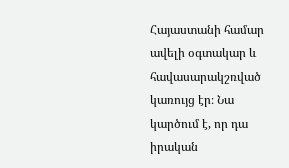Հայաստանի համար ավելի օգտակար և հավասարակշռված կառույց էր։ Նա կարծում է, որ դա իրական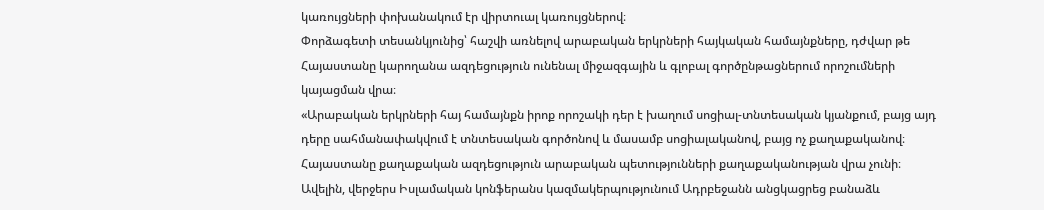կառույցների փոխանակում էր վիրտուալ կառույցներով։
Փորձագետի տեսանկյունից՝ հաշվի առնելով արաբական երկրների հայկական համայնքները, դժվար թե Հայաստանը կարողանա ազդեցություն ունենալ միջազգային և գլոբալ գործընթացներում որոշումների կայացման վրա։
«Արաբական երկրների հայ համայնքն իրոք որոշակի դեր է խաղում սոցիալ-տնտեսական կյանքում, բայց այդ դերը սահմանափակվում է տնտեսական գործոնով և մասամբ սոցիալականով, բայց ոչ քաղաքականով։ Հայաստանը քաղաքական ազդեցություն արաբական պետությունների քաղաքականության վրա չունի։ Ավելին, վերջերս Իսլամական կոնֆերանս կազմակերպությունում Ադրբեջանն անցկացրեց բանաձև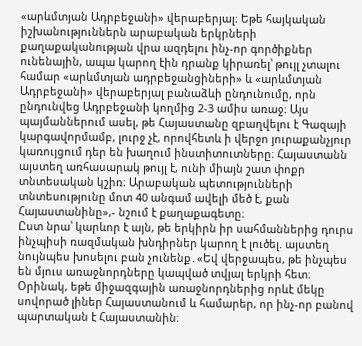«արևմտյան Ադրբեջանի» վերաբերյալ։ Եթե հայկական իշխանություններն արաբական երկրների քաղաքականության վրա ազդելու ինչ-որ գործիքներ ունենային, ապա կարող էին դրանք կիրառել՝ թույլ չտալու համար «արևմտյան ադրբեջանցիների» և «արևմտյան Ադրբեջանի» վերաբերյալ բանաձևի ընդունումը, որն ընդունվեց Ադրբեջանի կողմից 2-3 ամիս առաջ։ Այս պայմաններում ասել, թե Հայաստանը զբաղվելու է Գազայի կարգավորմամբ, լուրջ չէ, որովհետև ի վերջո յուրաքանչյուր կառույցում դեր են խաղում ինստիտուտները։ Հայաստանն այստեղ առհասարակ թույլ է, ունի միայն շատ փոքր տնտեսական կշիռ։ Արաբական պետությունների տնտեսությունը մոտ 40 անգամ ավելի մեծ է, քան Հայաստանինը»,- նշում է քաղաքագետը։
Ըստ նրա՝ կարևոր է այն, թե երկիրն իր սահմաններից դուրս ինչպիսի ռազմական խնդիրներ կարող է լուծել. այստեղ նույնպես խոսելու բան չունենք․«Եվ վերջապես, թե ինչպես են մյուս առաջնորդները կապված տվյալ երկրի հետ։ Օրինակ, եթե միջազգային առաջնորդներից որևէ մեկը սովորած լիներ Հայաստանում և համարեր, որ ինչ-որ բանով պարտական է Հայաստանին։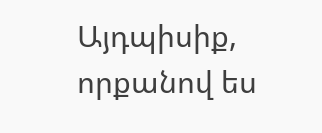Այդպիսիք, որքանով ես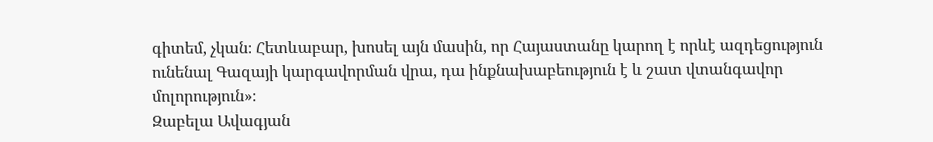գիտեմ, չկան։ Հետևաբար, խոսել այն մասին, որ Հայաստանը կարող է որևէ ազդեցություն ունենալ Գազայի կարգավորման վրա, դա ինքնախաբեություն է և շատ վտանգավոր մոլորություն»։
Զաբելա Ավագյան